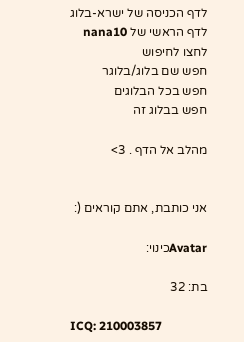לדף הכניסה של ישרא-בלוג
לדף הראשי של nana10
לחצו לחיפוש
חפש שם בלוג/בלוגר
חפש בכל הבלוגים
חפש בבלוג זה

מהלב אל הדף . 3>


אני כותבת, אתם קוראים (:

Avatarכינוי:

בת: 32

ICQ: 210003857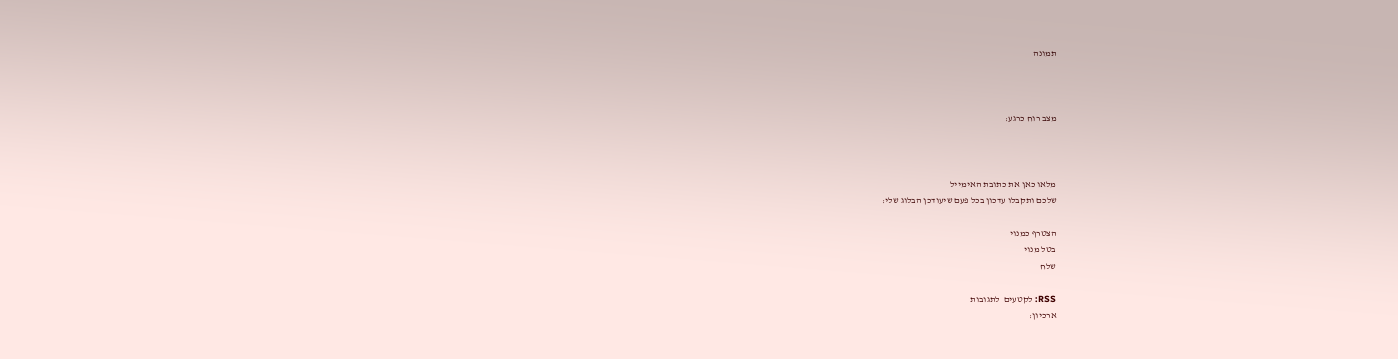תמונה



מצב רוח כרגע:



מלאו כאן את כתובת האימייל
שלכם ותקבלו עדכון בכל פעם שיעודכן הבלוג שלי:

הצטרף כמנוי
בטל מנוי
שלח

RSS: לקטעים  לתגובות
ארכיון: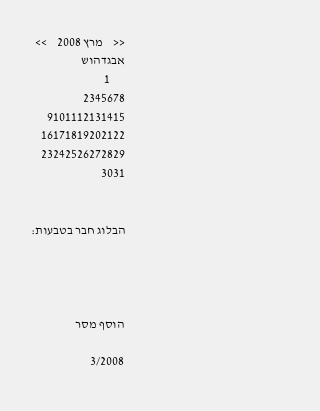<<    מרץ 2008    >>
אבגדהוש
      1
2345678
9101112131415
16171819202122
23242526272829
3031


הבלוג חבר בטבעות:




הוסף מסר

3/2008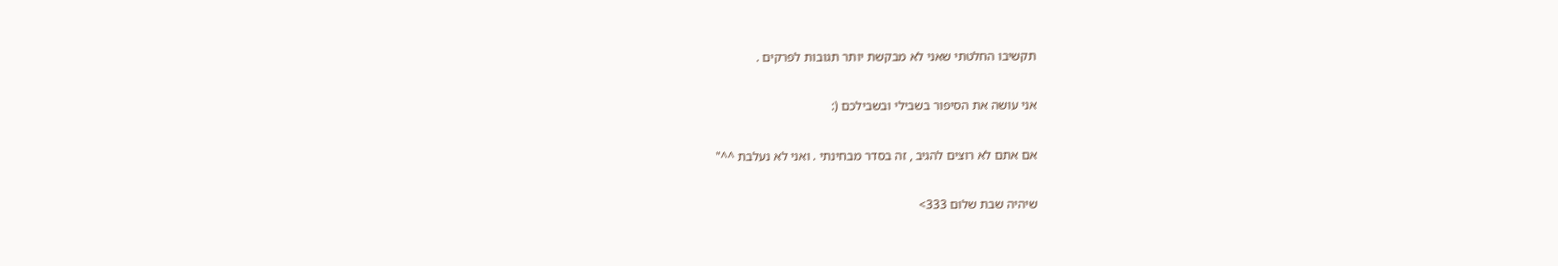תקשיבו החלטתי שאני לא מבקשת יותר תגובות לפרקים .

אני עושה את הסיפור בשבילי ובשבילכם (:

אם אתם לא רוצים להגיב , זה בסדר מבחינתי . ואני לא נעלבת ^^"

שיהיה שבת שלום 333>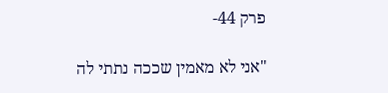פרק 44-

"אני לא מאמין שככה נתתי לה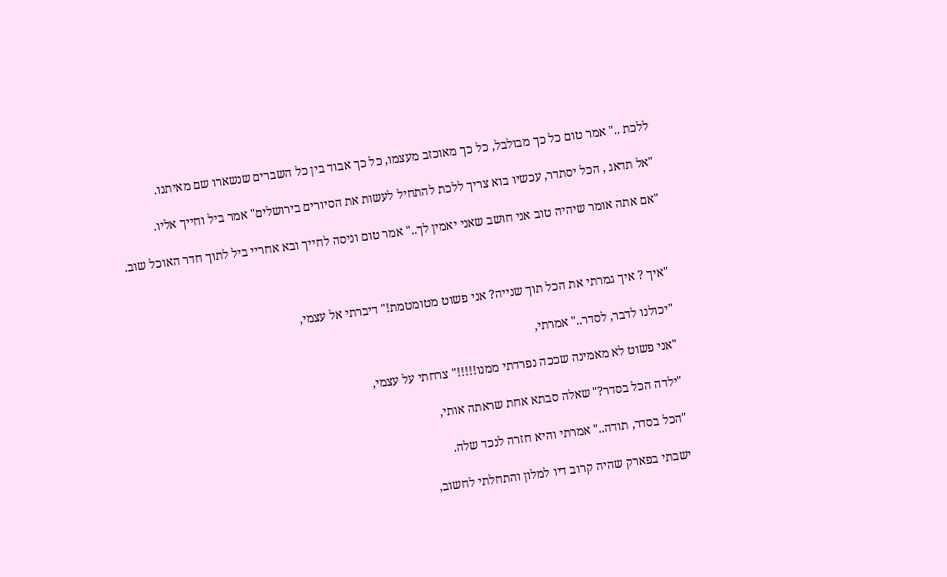ללכת .." אמר טום כל כך מבולבל, כל כך מאוכזב מעצמו, כל כך אבוד בין כל השברים שנשארו שם מאיתנו.

"אל תדאג , הכל יסתדר, עכשיו בוא צריך ללכת להתחיל לעשות את הסיורים בירושלים" אמר ביל וחייך אליו.

"אם אתה אומר שיהיה טוב אני חושב שאני יאמין לך.." אמר טום וניסה לחייך ובא אחריי ביל לתוך חדר האוכל שוב.



"איך ? איך גמרתי את הכל תוך שנייה? אני פשוט מטומטמת!" דיברתי אל עצמי,

"יכולנו לדבר, לסדר.." אמרתי,

"אני פשוט לא מאמינה שככה נפרדתי ממנו!!!!!" צרחתי על עצמי,

"ילדה הכל בסדר?" שאלה סבתא אחת שראתה אותי,

"הכל בסדר, תודה.." אמרתי והיא חזרה לנכד שלה.

ישבתי בפארק שהיה קרוב דיו למלון והתחלתי לחשוב,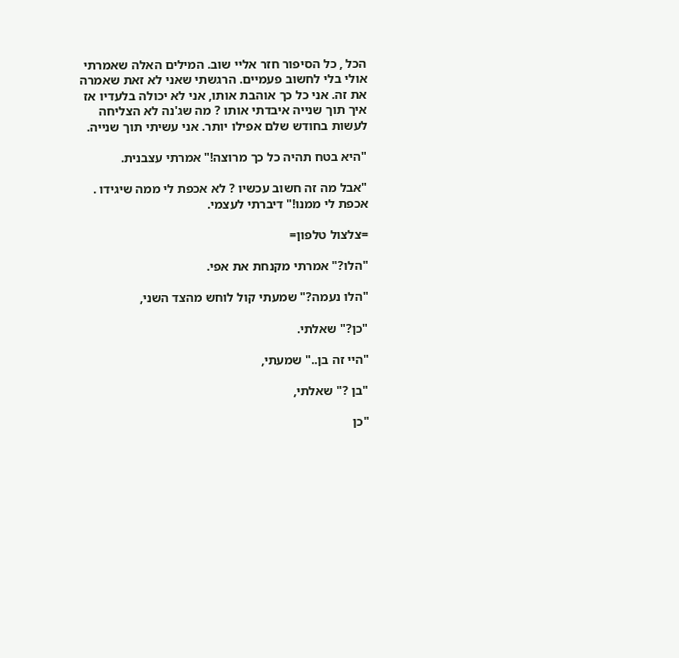הכל , כל הסיפור חזר אליי שוב. המילים האלה שאמרתי אולי בלי לחשוב פעמיים. הרגשתי שאני לא זאת שאמרה את זה. אני כל כך אוהבת אותו, אני לא יכולה בלעדיו אז איך תוך שנייה איבדתי אותו ? מה שג'נה לא הצליחה לעשות בחודש שלם אפילו יותר. אני עשיתי תוך שנייה.

"היא בטח תהיה כל כך מרוצה!" אמרתי עצבנית.

"אבל מה זה חשוב עכשיו ? לא אכפת לי ממה שיגידו . אכפת לי ממנו!" דיברתי לעצמי.

=צלצול טלפון=

"הלו?" אמרתי מקנחת את אפי.

"הלו נעמה?" שמעתי קול לוחש מהצד השני,

"כן?" שאלתי.

"היי זה בן.." שמעתי,

"בן ?" שאלתי,

"כן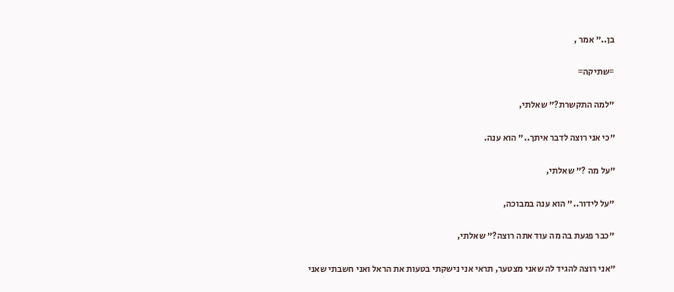בן.." אמר ,

=שתיקה=

"למה התקשרת?" שאלתי,

"כי אני רוצה לדבר איתך.." הוא ענה.

"על מה ?" שאלתי,

"על לידור.." הוא ענה במבוכה,

"כבר פגעת בה מה עוד אתה רוצה?" שאלתי,

"אני רוצה להגיד לה שאני מצטער, תראי אני נישקתי בטעות את הראל ואני חשבתי שאני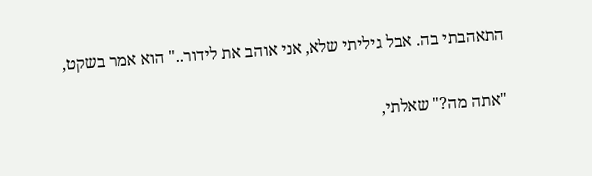התאהבתי בה. אבל גיליתי שלא, אני אוהב את לידור.." הוא אמר בשקט,

"אתה מה?" שאלתי,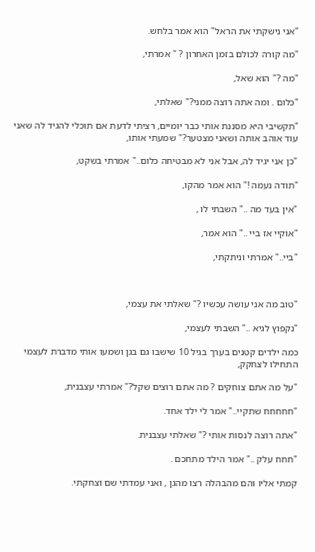"אני נישקתי את הראל" הוא אמר בלחש.

"מה קורה לכולם בזמן האחרון ? " אמרתי,

"מה ?" הוא שאל,

"כלום . ומה אתה רוצה ממני?" שאלתי,

"תקשיבי היא מסננת אותי כבר יומיים, רציתי לדעת אם תוכלי להגיד לה שאני עוד אוהב אותה ושאני מצטער?" שמעתי אותו,

"כן אני יגיד לה, אבל אני לא מבטיחה כלום.." אמרתי בשקט,

"תודה נעמה !" הוא אמר מהקו,

"אין בעד מה .." השבתי לו ,

"אוקיי אז ביי .." הוא אמר,

"ביי.." אמרתי וניתקתי,



"טוב מה אני עושה עכשיו ?" שאלתי את עצמי,

"נקפוץ לגיא .." השבתי לעצמי,

כמה ילדים קטנים בערך בגיל 10 שישבו גם בגן ושמעו אותי מדברת לעצמי התחילו לצחקק,

"על מה אתם צוחקים ? מה אתם רוצים שקל?" אמרתי עצבנית,

"חחחחח שתקיי.." אמר לי ילד אחד.

"אתה רוצה לנסות אותי ?" שאלתי עצבנית.

"חחח עלק .." אמר הילד מתחכם .

קמתי אליו והם מהבהלה רצו מהגן , ואני עמדתי שם וצחקתי.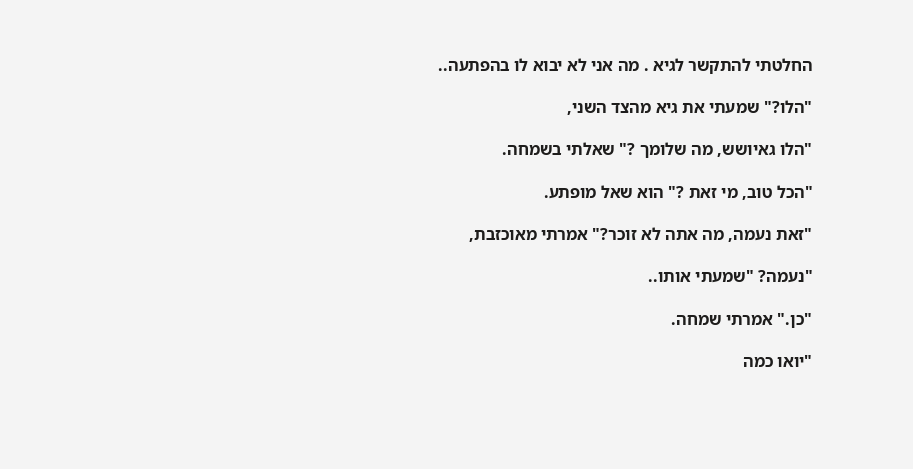החלטתי להתקשר לגיא . מה אני לא יבוא לו בהפתעה..

"הלו?" שמעתי את גיא מהצד השני,

"הלו גאיושש, מה שלומך ?" שאלתי בשמחה.

"הכל טוב, מי זאת ?" הוא שאל מופתע.

"זאת נעמה, מה אתה לא זוכר?" אמרתי מאוכזבת,

"נעמה? "שמעתי אותו..

"כן." אמרתי שמחה.

"יואו כמה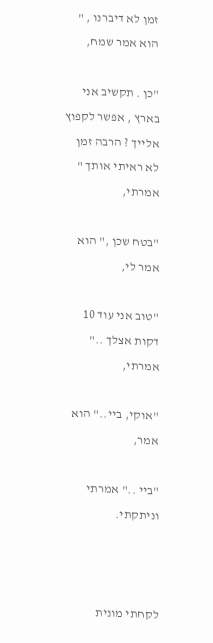זמן לא דיברנו , " הוא אמר שמח,

"כן . תקשיב אני בארץ , אפשר לקפוץ אלייך ? הרבה זמן לא ראיתי אותך " אמרתי,

"בטח שכן ," הוא אמר לי,

"טוב אני עוד 10 דקות אצלך .." אמרתי,

"אוקי, ביי.." הוא אמר,

"ביי .." אמרתי וניתקתי.



לקחתי מונית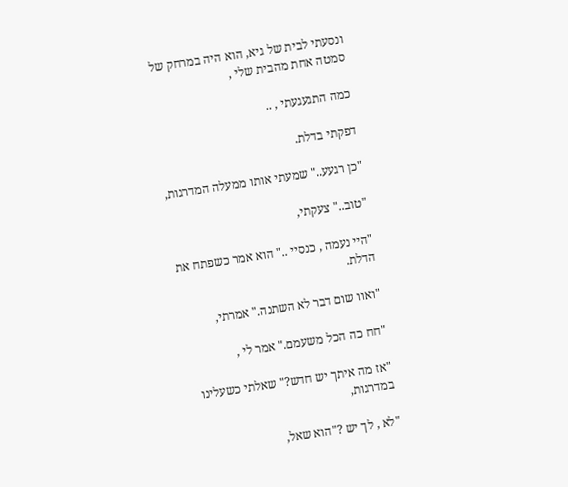ונסעתי לבית של גיא, הוא היה במרחק של סמטה אחת מהבית שלי ,

כמה התגעגעתי , ..

דפקתי בדלת.

"כן רגעע.." שמעתי אותו ממעלה המדרגות,

"טוב.." צעקתי,

"היי נעמה , כנסיי .." הוא אמר כשפתח את הדלת.

"ואוו שום דבר לא השתנה." אמרתי,

"חח כה הכל משעמם." אמר לי ,

"אז מה איתך יש חדש?" שאלתי כשעלינו במדרגות,

"לא , לך יש ?"הוא שאל,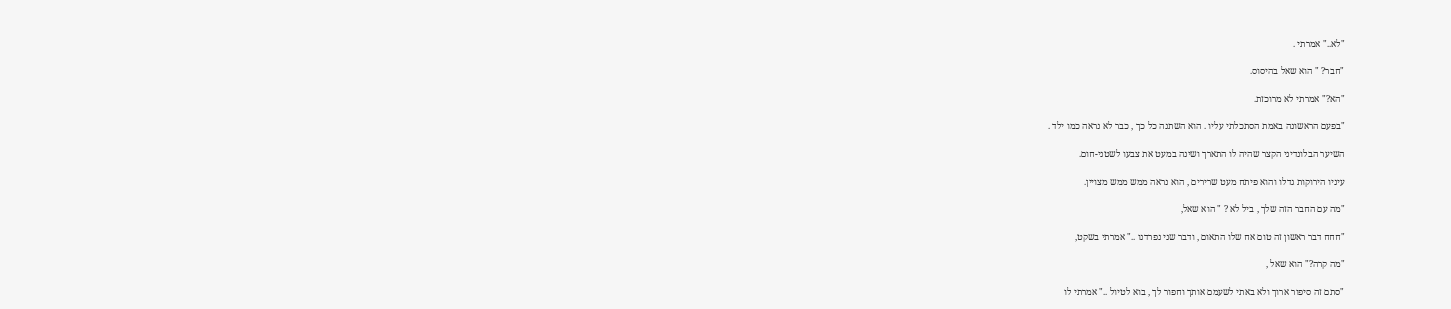"לא.." אמרתי .

"חבר? " הוא שאל בהיסוס.

"הא?" אמרתי לא מרוכזת.

"בפעם הראשונה באמת הסתכלתי עליו . הוא השתנה כל כך , כבר לא נראה כמו ילד .

השיער הבלונדיני הקצר שהיה לו התארך ושינה במעט את צבעו לשטני-חום.

עיניו הירוקות גדלו והוא פיתח מעט שרירים , הוא נראה ממש ממש מצויין.

"מה עם החבר הזה שלך , ביל לא ? " הוא שאל,

"חחח דבר ראשון זה טום אח שלו התאום , ודבר שני נפרדנו .." אמרתי בשקט,

"מה קרה?" הוא שאל ,

"סתם זה סיפור ארוך ולא באתי לשעמם אותך וחפור לך , בוא לטיול .." אמרתי לו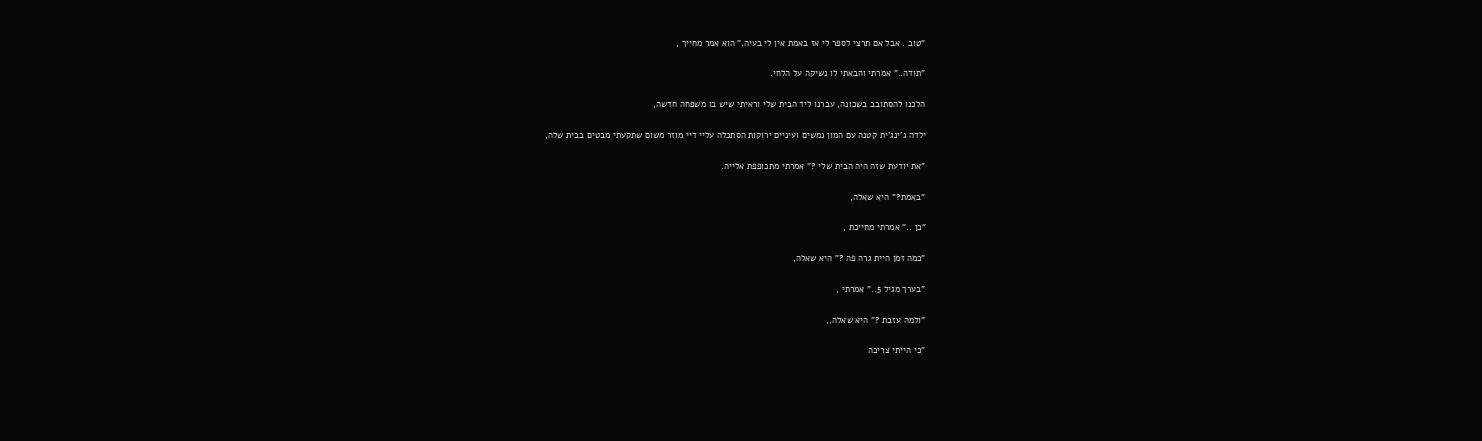"טוב . אבל אם תרצי לספר לי אז באמת אין לי בעיה." הוא אמר מחייך ,

"תודה.." אמרתי והבאתי לו נשיקה על הלחי.

הלכנו להסתובב בשכונה, עברנו ליד הבית שלי וראיתי שיש בו משפחה חדשה,

ילדה ג'ינג'ית קטנה עם המון נמשים ועיניים ירוקות הסתכלה עליי דיי מוזר משום שתקעתי מבטים בבית שלה,

"את יודעת שזה היה הבית שלי ?" אמרתי מתכופפת אלייה.

"באמת?" היא שאלה,

"כן .." אמרתי מחייכת ,

"כמה זמן היית גרה פה ?" היא שאלה,

"בערך מגיל 5.." אמרתי ,

"ולמה עזבת ?" היא שאלה,,

"כי הייתי צריכה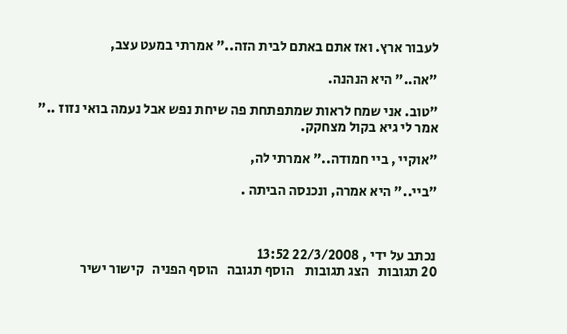לעבור ארץ. ואז אתם באתם לבית הזה.." אמרתי במעט עצב,

"אה.." היא הנהנה.

"טוב. אני שמח לראות שמתפתחת פה שיחת נפש אבל נעמה בואי נזוז .." אמר לי גיא בקול מצחקק.

"אוקיי , ביי חמודה.." אמרתי לה,

"ביי.." היא אמרה, ונכנסה הביתה .



נכתב על ידי , 22/3/2008 13:52
20 תגובות   הצג תגובות    הוסף תגובה   הוסף הפניה   קישור ישיר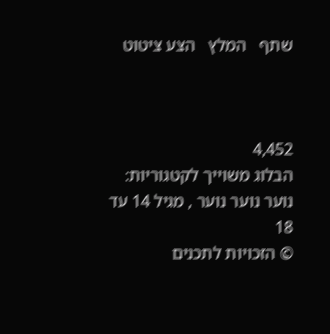שתף   המלץ   הצע ציטוט



4,452
הבלוג משוייך לקטגוריות: נוער נוער נוער , מגיל 14 עד 18
© הזכויות לתכנים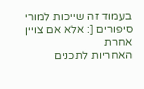בעמוד זה שייכות למורי סיפורים [: אלא אם צויין אחרת
האחריות לתכנים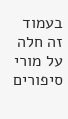בעמוד זה חלה על מורי סיפורים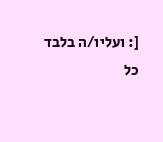[: ועליו/ה בלבד
כל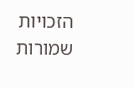הזכויות שמורות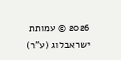2026 © עמותת ישראבלוג (ע"ר)